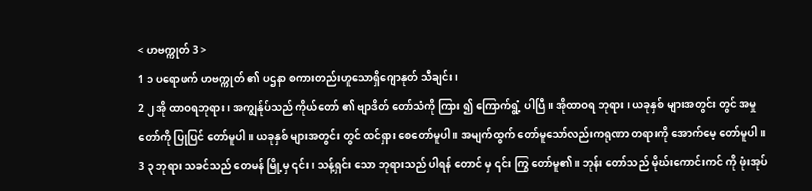< ဟဗက္ကုတ် 3 >
1 ၁ ပရောဖက် ဟဗက္ကုတ် ၏ ပဌနာ စကားတည်းဟူသောရှိဂျောနုတ် သီချင်း၊
2 ၂ အို ထာဝရဘုရား ၊ အကျွန်ုပ်သည် ကိုယ်တော် ၏ ဗျာဒိတ် တော်သံကို ကြား ၍ ကြောက်ရွံ့ ပါပြီ။ အိုထာဝရ ဘုရား ၊ ယခုနှစ် များအတွင်း တွင် အမှု တော်ကို ပြုပြင် တော်မူပါ။ ယခုနှစ် များအတွင်း တွင် ထင်ရှား စေတော်မူပါ ။ အမျက်ထွက် တော်မူသော်လည်းကရုဏာ တရားကို အောက်မေ့ တော်မူပါ။
3 ၃ ဘုရား သခင်သည် တေမန် မြို့မှ ၎င်း ၊ သန့်ရှင်း သော ဘုရားသည် ပါရန် တောင် မှ ၎င်း ကြွ တော်မူ၏။ ဘုန်း တော်သည် မိုဃ်းကောင်းကင် ကို ဖုံးအုပ်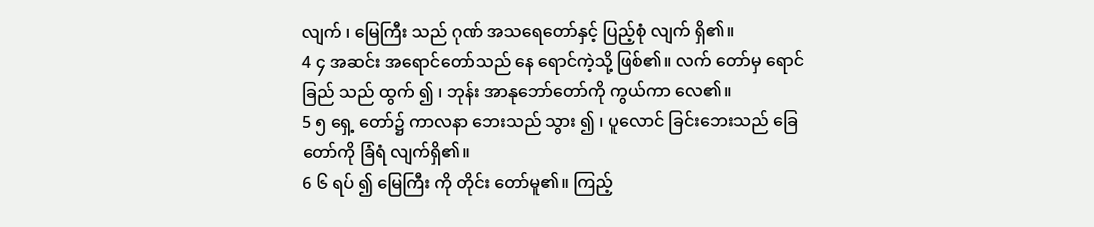လျက် ၊ မြေကြီး သည် ဂုဏ် အသရေတော်နှင့် ပြည့်စုံ လျက် ရှိ၏။
4 ၄ အဆင်း အရောင်တော်သည် နေ ရောင်ကဲ့သို့ ဖြစ်၏။ လက် တော်မှ ရောင်ခြည် သည် ထွက် ၍ ၊ ဘုန်း အာနုဘော်တော်ကို ကွယ်ကာ လေ၏။
5 ၅ ရှေ့ တော်၌ ကာလနာ ဘေးသည် သွား ၍ ၊ ပူလောင် ခြင်းဘေးသည် ခြေ တော်ကို ခြံရံ လျက်ရှိ၏။
6 ၆ ရပ် ၍ မြေကြီး ကို တိုင်း တော်မူ၏။ ကြည့်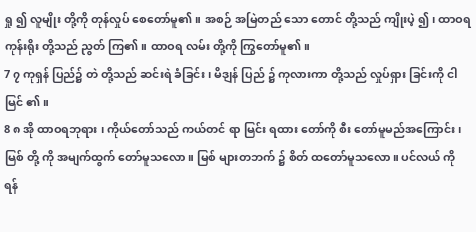ရှု ၍ လူမျိုး တို့ကို တုန်လှုပ် စေတော်မူ၏။ အစဉ် အမြဲတည် သော တောင် တို့သည် ကျိုးပဲ့ ၍၊ ထာဝရ ကုန်းရိုး တို့သည် ညွတ် ကြ၏။ ထာဝရ လမ်း တို့ကို ကြွတော်မူ၏။
7 ၇ ကုရှန် ပြည်၌ တဲ တို့သည် ဆင်းရဲ ခံခြင်း၊ မိဒျန် ပြည် ၌ ကုလားကာ တို့သည် လှုပ်ရှား ခြင်းကို ငါမြင် ၏။
8 ၈ အို ထာဝရဘုရား ၊ ကိုယ်တော်သည် ကယ်တင် ရာ မြင်း ရထား တော်ကို စီး တော်မူမည်အကြောင်း ၊ မြစ် တို့ ကို အမျက်ထွက် တော်မူသလော။ မြစ် များတဘက် ၌ စိတ် ထတော်မူသလော။ ပင်လယ် ကို ရန်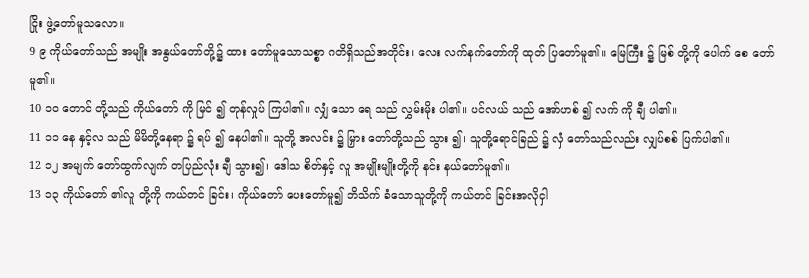ငြိုး ဖွဲ့တော်မူသလော။
9 ၉ ကိုယ်တော်သည် အမျိုး အနွယ်တော်တို့၌ ထား တော်မူသောသစ္စာ ဂတိရှိသည်အတိုင်း၊ လေး လက်နက်တော်ကို ထုတ် ပြတော်မူ၏။ မြေကြီး ၌ မြစ် တို့ကို ပေါက် စေ တော်မူ၏။
10 ၁၀ တောင် တို့သည် ကိုယ်တော် ကို မြင် ၍ တုန်လှုပ် ကြပါ၏။ လျှံ သော ရေ သည် လွှမ်းမိုး ပါ၏။ ပင်လယ် သည် အော်ဟစ် ၍ လက် ကို ချီ ပါ၏။
11 ၁၁ နေ နှင့်လ သည် မိမိတို့နေရာ ၌ ရပ် ၍ နေပါ၏။ သူတို့ အလင်း ၌ မြှား တော်တို့သည် သွား ၍၊ သူတို့ရောင်ခြည် ၌ လှံ တော်သည်လည်း လျှပ်စစ် ပြက်ပါ၏။
12 ၁၂ အမျက် တော်ထွက်လျက် တပြည်လုံး ချီ သွား၍၊ ဒေါသ စိတ်နှင့် လူ အမျိုးမျိုးတို့ကို နင်း နယ်တော်မူ၏။
13 ၁၃ ကိုယ်တော် ၏လူ တို့ကို ကယ်တင် ခြင်း၊ ကိုယ်တော် ပေးတော်မူ၍ ဘိသိက် ခံသောသူတို့ကို ကယ်တင် ခြင်းအလိုငှါ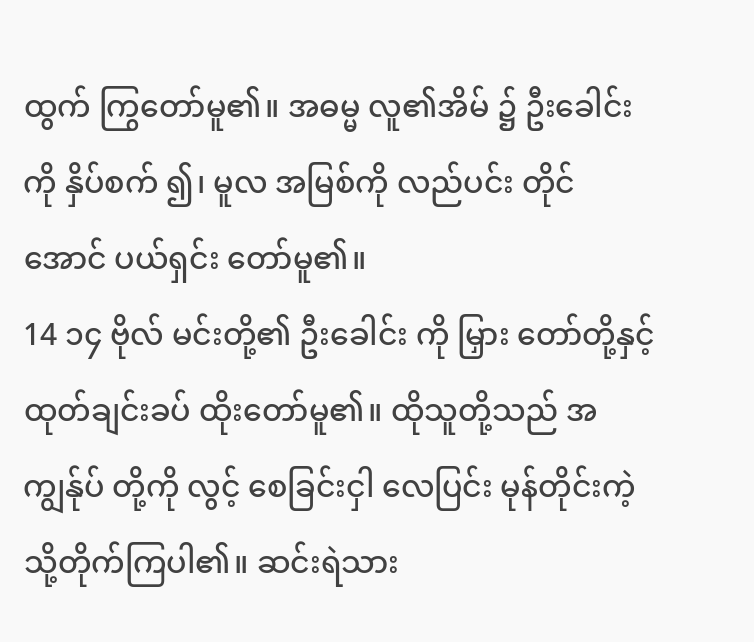ထွက် ကြွတော်မူ၏။ အဓမ္မ လူ၏အိမ် ၌ ဦးခေါင်း ကို နှိပ်စက် ၍၊ မူလ အမြစ်ကို လည်ပင်း တိုင်အောင် ပယ်ရှင်း တော်မူ၏။
14 ၁၄ ဗိုလ် မင်းတို့၏ ဦးခေါင်း ကို မြှား တော်တို့နှင့် ထုတ်ချင်းခပ် ထိုးတော်မူ၏။ ထိုသူတို့သည် အကျွန်ုပ် တို့ကို လွင့် စေခြင်းငှါ လေပြင်း မုန်တိုင်းကဲ့သို့တိုက်ကြပါ၏။ ဆင်းရဲသား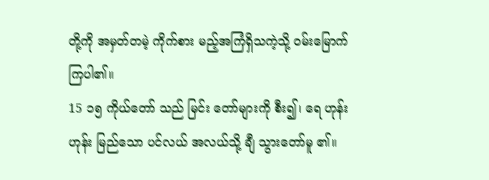တို့ကို အမှတ်တမဲ့ ကိုက်စား မည့်အကြံရှိသကဲ့သို့ ဝမ်းမြောက် ကြပါ၏။
15 ၁၅ ကိုယ်တော် သည် မြင်း တော်များကို စီး၍၊ ရေ ဟုန်းဟုန်း မြည်သော ပင်လယ် အလယ်သို့ ချီ သွားတော်မူ ၏။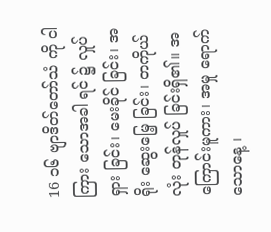16 ၁၆ ဗျာဒိတ်တော်သံ ကို ငါကြား သောအခါ ရင် ၌ လှုပ်ရှား ခြင်း၊ မေးခိုင် ခြင်း၊ အရိုး ဆွေးမြေ့ ခြင်း၊ တကိုယ်လုံး တုန်လှုပ် ခြင်းရှိ၏။ အကြောင်းမူကား၊ အမှု ရောက် သောနေ့ ၊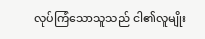လုပ်ကြံသောသူသည် ငါ၏လူမျိုး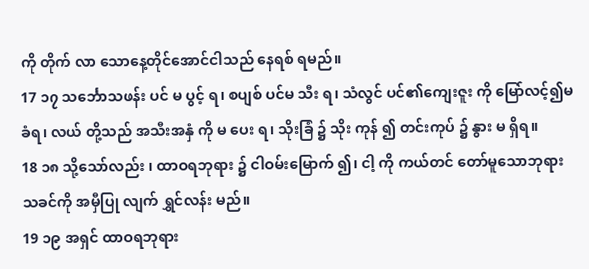ကို တိုက် လာ သောနေ့တိုင်အောင်ငါသည် နေရစ် ရမည်။
17 ၁၇ သင်္ဘောသဖန်း ပင် မ ပွင့် ရ၊ စပျစ် ပင်မ သီး ရ၊ သံလွင် ပင်၏ကျေးဇူး ကို မြော်လင့်၍မ ခံရ၊ လယ် တို့သည် အသီးအနှံ ကို မ ပေး ရ၊ သိုးခြံ ၌ သိုး ကုန် ၍ တင်းကုပ် ၌ နွား မ ရှိရ။
18 ၁၈ သို့သော်လည်း ၊ ထာဝရဘုရား ၌ ငါဝမ်းမြောက် ၍၊ ငါ့ ကို ကယ်တင် တော်မူသောဘုရား သခင်ကို အမှီပြု လျက် ရွှင်လန်း မည်။
19 ၁၉ အရှင် ထာဝရဘုရား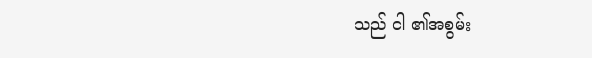သည် ငါ ၏အစွမ်း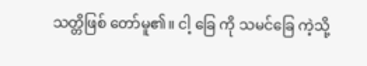သတ္တိဖြစ် တော်မူ၏။ ငါ့ ခြေ ကို သမင်ခြေ ကဲ့သို့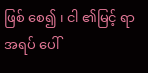ဖြစ် စေ၍ ၊ ငါ ၏မြင့် ရာအရပ် ပေါ်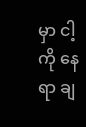မှာ ငါ့ ကို နေရာ ချ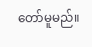တော်မူမည်။